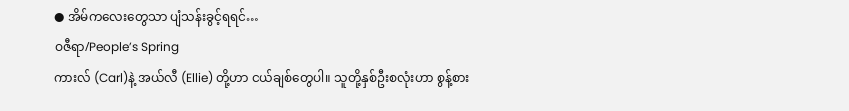● အိမ်ကလေးတွေသာ ပျံသန်းခွင့်ရရင်…
ဝဇီရာ/People’s Spring
ကားလ် (Carl)နဲ့ အယ်လီ (Ellie) တို့ဟာ ငယ်ချစ်တွေပါ။ သူတို့နှစ်ဦးစလုံးဟာ စွန့်စား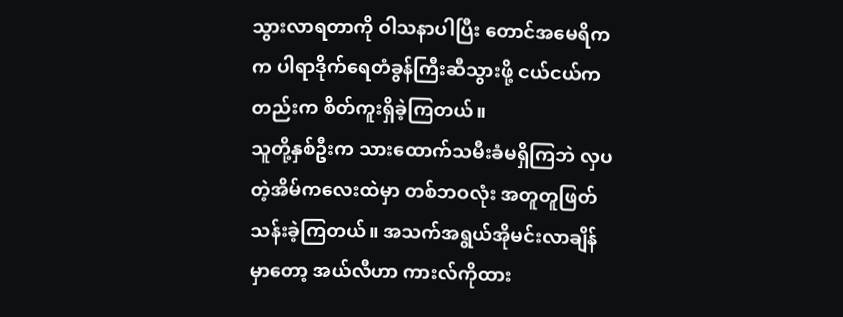သွားလာရတာကို ဝါသနာပါပြီး တောင်အမေရိကက ပါရာဒိုက်ရေတံခွန်ကြီးဆီသွားဖို့ ငယ်ငယ်ကတည်းက စိတ်ကူးရှိခဲ့ကြတယ်။
သူတို့နှစ်ဦးက သားထောက်သမီးခံမရှိကြဘဲ လှပတဲ့အိမ်ကလေးထဲမှာ တစ်ဘဝလုံး အတူတူဖြတ်သန်းခဲ့ကြတယ်။ အသက်အရွယ်အိုမင်းလာချိန်မှာတော့ အယ်လီဟာ ကားလ်ကိုထား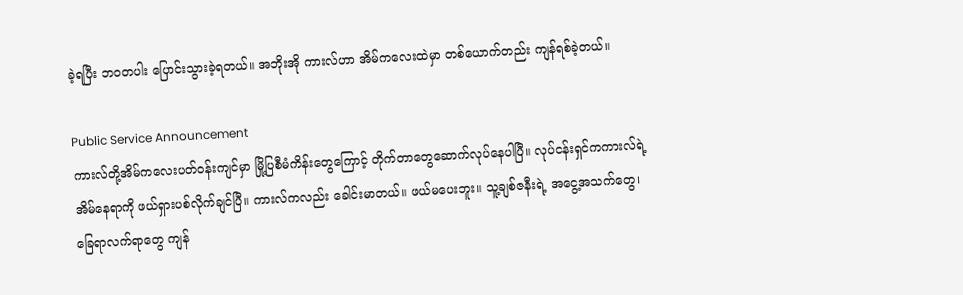ခဲ့ရပြီး ဘဝတပါး ပြောင်းသွားခဲ့ရတယ်။ အဘိုးအို ကားလ်ဟာ အိမ်ကလေးထဲမှာ တစ်ယောက်တည်း ကျန်ရစ်ခဲ့တယ်။

Public Service Announcement
ကားလ်တို့အိမ်ကလေးပတ်ဝန်းကျင်မှာ မြို့ပြစီမံကိန်းတွေကြောင့် တိုက်တာတွေဆောက်လုပ်နေပါပြီ။ လုပ်ငန်းရှင်ကကားလ်ရဲ့အိမ်နေရာကို ဖယ်ရှားပစ်လိုက်ချင်ပြီ။ ကားလ်ကလည်း ခေါင်းမာတယ်။ ဖယ်မပေးဘူး။ သူ့ချစ်ဇနီးရဲ့ အငွေ့အသက်တွေ၊ ခြေရာလက်ရာတွေ ကျန်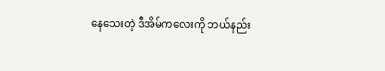နေသေးတဲ့ ဒီအိမ်ကလေးကို ဘယ်နည်း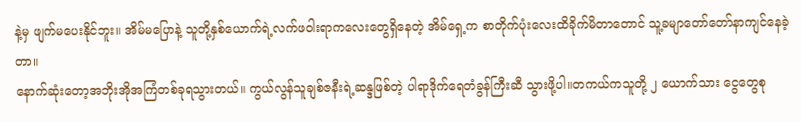နဲ့မှ ဖျက်မပေးနိုင်ဘူး။ အိမ်မပြောနဲ့ သူတို့နှစ်ယောက်ရဲ့လက်ဖဝါးရာကလေးတွေရှိနေတဲ့ အိမ်ရှေ့က စာတိုက်ပုံးလေးထိခိုက်မိတာတောင် သူ့ခမျာတော်တော်နာကျင်နေခဲ့တာ။
နောက်ဆုံးတော့အဘိုးအိုအကြံတစ်ခုရသွားတယ်။ ကွယ်လွန်သူချစ်ဇနီးရဲ့ဆန္ဒဖြစ်တဲ့ ပါရာဒိုက်ရေတံခွန်ကြီးဆီ သွားဖို့ပါ။တကယ်ကသူတို့ ၂ ယောက်သား ငွေတွေစု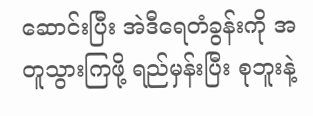ဆောင်းပြီး အဲဒီရေတံခွန်းကို အတူသွားကြဖို့ ရည်မှန်းပြီး စုဘူးနဲ့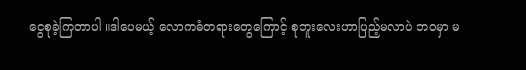ငွေစုခဲ့ကြတာပါ ။ဒါပေမယ့် လောကဓံတရားတွေကြောင့် စုဘူးလေးဟာပြည့်မလာပဲ ဘဝမှာ မ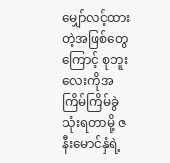မျှော်လင့်ထားတဲ့အဖြစ်တွေကြောင့် စုဘူးလေးကိုအကြိမ်ကြိမ်ခွဲသုံးရတာမို့ ဇနီးမောင်နှံရဲ့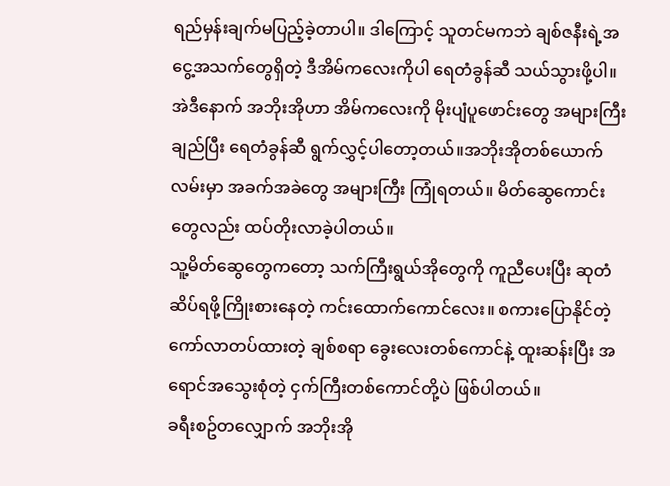ရည်မှန်းချက်မပြည့်ခဲ့တာပါ။ ဒါကြောင့် သူတင်မကဘဲ ချစ်ဇနီးရဲ့အငွေ့အသက်တွေရှိတဲ့ ဒီအိမ်ကလေးကိုပါ ရေတံခွန်ဆီ သယ်သွားဖို့ပါ။
အဲဒီနောက် အဘိုးအိုဟာ အိမ်ကလေးကို မိုးပျံပူဖောင်းတွေ အများကြီးချည်ပြီး ရေတံခွန်ဆီ ရွက်လွှင့်ပါတော့တယ်။အဘိုးအိုတစ်ယောက် လမ်းမှာ အခက်အခဲတွေ အများကြီး ကြုံရတယ်။ မိတ်ဆွေကောင်းတွေလည်း ထပ်တိုးလာခဲ့ပါတယ်။
သူ့မိတ်ဆွေတွေကတော့ သက်ကြီးရွယ်အိုတွေကို ကူညီပေးပြီး ဆုတံဆိပ်ရဖို့ကြိုးစားနေတဲ့ ကင်းထောက်ကောင်လေး။ စကားပြောနိုင်တဲ့ ကော်လာတပ်ထားတဲ့ ချစ်စရာ ခွေးလေးတစ်ကောင်နဲ့ ထူးဆန်းပြီး အရောင်အသွေးစုံတဲ့ ငှက်ကြီးတစ်ကောင်တို့ပဲ ဖြစ်ပါတယ်။
ခရီးစဥ်တလျှောက် အဘိုးအို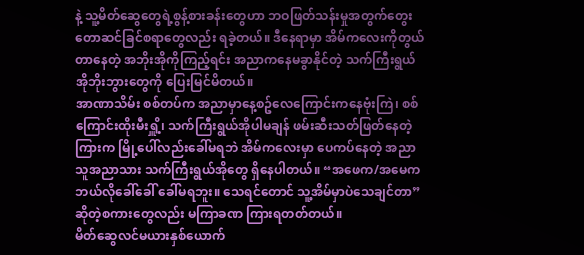နဲ့ သူ့မိတ်ဆွေတွေရဲ့စွန့်စားခန်းတွေဟာ ဘဝဖြတ်သန်းမှုအတွက်တွေးတောဆင်ခြင်စရာတွေလည်း ရခဲ့တယ်။ ဒီနေရာမှာ အိမ်ကလေးကိုတွယ်တာနေတဲ့ အဘိုးအိုကိုကြည့်ရင်း အညာကနေမခွာနိုင်တဲ့ သက်ကြီးရွယ်အိုဘိုးဘွားတွေကို ပြေးမြင်မိတယ်။
အာဏာသိမ်း စစ်တပ်က အညာမှာနေ့စဥ်လေကြောင်းကနေဗုံးကြဲ၊ စစ်ကြောင်းထိုးမီးရှိူ့၊ သက်ကြီးရွယ်အိုပါမချန် ဖမ်းဆီးသတ်ဖြတ်နေတဲ့ကြားက မြို့ပေါ်လည်းခေါ်မရဘဲ အိမ်ကလေးမှာ ပေကပ်နေတဲ့ အညာသူအညာသား သက်ကြီးရွယ်အိုတွေ ရှိနေပါတယ်။ “အဖေက/အမေက ဘယ်လိုခေါ်ခေါ် ခေါ်မရဘူး။ သေရင်တောင် သူ့အိမ်မှာပဲသေချင်တာ”ဆိုတဲ့စကားတွေလည်း မကြာခဏ ကြားရတတ်တယ်။
မိတ်ဆွေလင်မယားနှစ်ယောက်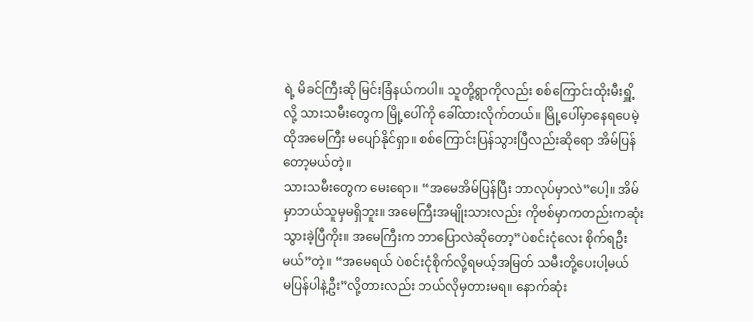ရဲ့ မိခင်ကြီးဆို မြင်းခြံနယ်ကပါ။ သူတို့ရွာကိုလည်း စစ်ကြောင်းထိုးမီးရှိူ့လို့ သားသမီးတွေက မြို့ပေါ်ကို ခေါ်ထားလိုက်တယ်။ မြို့ပေါ်မှာနေရပေမဲ့ ထိုအမေကြီး မပျော်နိုင်ရှာ။ စစ်ကြောင်းပြန်သွားပြီလည်းဆိုရော အိမ်ပြန်တော့မယ်တဲ့။
သားသမီးတွေက မေးရော။ “အမေအိမ်ပြန်ပြီး ဘာလုပ်မှာလဲ”ပေါ့။ အိမ်မှာဘယ်သူမှမရှိဘူး။ အမေကြီးအမျိုးသားလည်း ကိုဗစ်မှာကတည်းကဆုံးသွားခဲ့ပြီကိုး။ အမေကြီးက ဘာပြောလဲဆိုတော့”ပဲစင်းငုံလေး စိုက်ရဦးမယ်”တဲ့။ “အမေရယ် ပဲစင်းငုံစိုက်လို့ရမယ့်အမြတ် သမီးတို့ပေးပါ့မယ်
မပြန်ပါနဲ့ဦး”လို့တားလည်း ဘယ်လိုမှတားမရ။ နောက်ဆုံး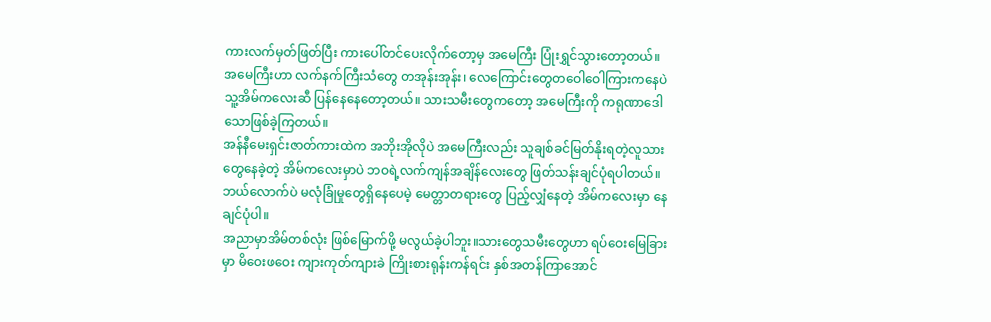ကားလက်မှတ်ဖြတ်ပြီး ကားပေါ်တင်ပေးလိုက်တော့မှ အမေကြီး ပြုံးရွှင်သွားတော့တယ်။
အမေကြီးဟာ လက်နက်ကြီးသံတွေ တအုန်းအုန်း၊ လေကြောင်းတွေတဝေါဝေါကြားကနေပဲ သူ့အိမ်ကလေးဆီ ပြန်နေနေတော့တယ်။ သားသမီးတွေကတော့ အမေကြီးကို ကရုဏာဒေါသောဖြစ်ခဲ့ကြတယ်။
အန်နီမေးရှင်းဇာတ်ကားထဲက အဘိုးအိုလိုပဲ အမေကြီးလည်း သူချစ်ခင်မြတ်နိုးရတဲ့လူသားတွေနေခဲ့တဲ့ အိမ်ကလေးမှာပဲ ဘဝရဲ့လက်ကျန်အချိန်လေးတွေ ဖြတ်သန်းချင်ပုံရပါတယ်။ ဘယ်လောက်ပဲ မလုံခြုံမှုတွေရှိနေပေမဲ့ မေတ္တာတရားတွေ ပြည့်လျှံနေတဲ့ အိမ်ကလေးမှာ နေချင်ပုံပါ။
အညာမှာအိမ်တစ်လုံး ဖြစ်မြောက်ဖို့ မလွယ်ခဲ့ပါဘူး။သားတွေသမီးတွေဟာ ရပ်ဝေးမြေခြားမှာ မိဝေးဖဝေး ကျားကုတ်ကျားခဲ ကြိုးစားရုန်းကန်ရင်း နှစ်အတန်ကြာအောင်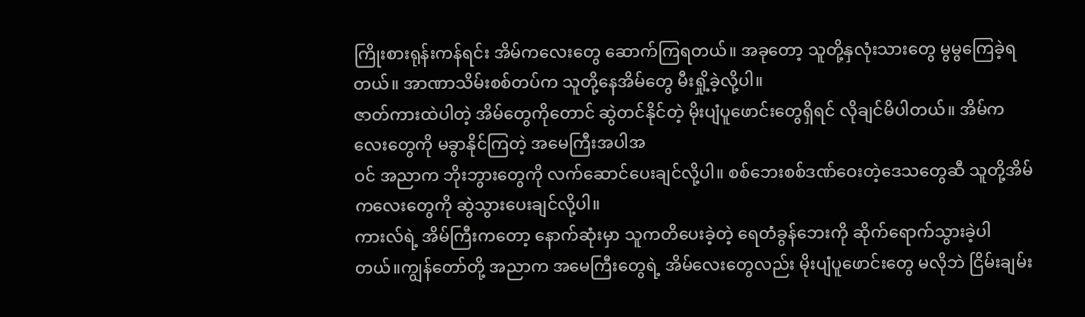ကြိုးစားရုန်းကန်ရင်း အိမ်ကလေးတွေ ဆောက်ကြရတယ်။ အခုတော့ သူတို့နှလုံးသားတွေ မွမွကြေခဲ့ရတယ်။ အာဏာသိမ်းစစ်တပ်က သူတို့နေအိမ်တွေ မီးရှို့ခဲ့လို့ပါ။
ဇာတ်ကားထဲပါတဲ့ အိမ်တွေကိုတောင် ဆွဲတင်နိုင်တဲ့ မိုးပျံပူဖောင်းတွေရှိရင် လိုချင်မိပါတယ်။ အိမ်ကလေးတွေကို မခွာနိုင်ကြတဲ့ အမေကြီးအပါအ
ဝင် အညာက ဘိုးဘွားတွေကို လက်ဆောင်ပေးချင်လို့ပါ။ စစ်ဘေးစစ်ဒဏ်ဝေးတဲ့ဒေသတွေဆီ သူတို့အိမ်ကလေးတွေကို ဆွဲသွားပေးချင်လို့ပါ။
ကားလ်ရဲ့ အိမ်ကြီးကတော့ နောက်ဆုံးမှာ သူကတိပေးခဲ့တဲ့ ရေတံခွန်ဘေးကို ဆိုက်ရောက်သွားခဲ့ပါတယ်။ကျွန်တော်တို့ အညာက အမေကြီးတွေရဲ့ အိမ်လေးတွေလည်း မိုးပျံပူဖောင်းတွေ မလိုဘဲ ငြိမ်းချမ်း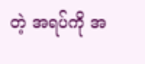တဲ့ အရပ်ကို အ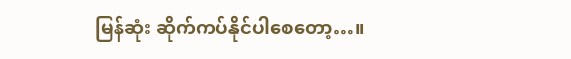မြန်ဆုံး ဆိုက်ကပ်နိုင်ပါစေတော့…။